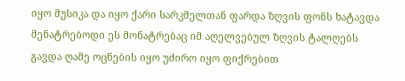იყო მუსიკა და იყო ქარი სარკმელთან ფარდა ზღვის ფონს ხატავდა მენატრებოდი ეს მონატრებაც იმ აღელვებულ ზღვის ტალღებს გავდა ღამე ოცნების იყო უძირო იყო ფიქრებით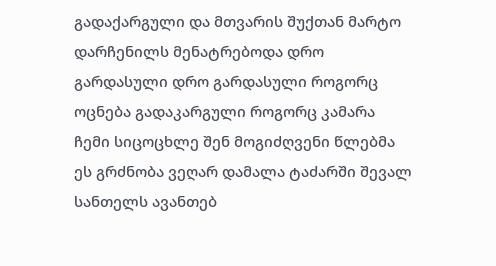გადაქარგული და მთვარის შუქთან მარტო დარჩენილს მენატრებოდა დრო გარდასული დრო გარდასული როგორც ოცნება გადაკარგული როგორც კამარა ჩემი სიცოცხლე შენ მოგიძღვენი წლებმა ეს გრძნობა ვეღარ დამალა ტაძარში შევალ სანთელს ავანთებ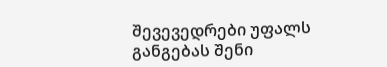შევევედრები უფალს განგებას შენი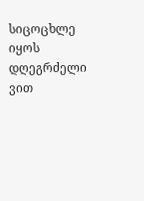სიცოცხლე იყოს დღეგრძელი ვით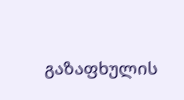გაზაფხულის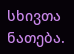სხივთა ნათება.